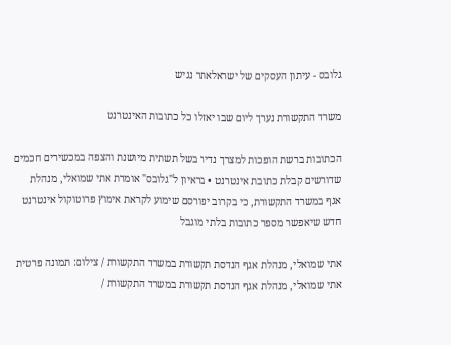גלובס - עיתון העסקים של ישראלאתר נגיש

משרד התקשורת נערך ליום שבו יאזלו כל כתובות האינטרנט

הכתובות ברשת הופכות למצרך נדיר בשל תשתית מיושנת והצפה במכשירים חכמים שדורשים קבלת כתובת אינטרנט • בראיון ל"גלובס" אומרת אתי שמואלי, מנהלת אגף במשרד התקשורת, כי בקרוב יפורסם שימוע לקראת אימוץ פרוטוקול אינטרנט חדש שיאפשר מספר כתובות בלתי מוגבל

אתי שמואלי, מנהלת אגף הנדסת תקשורת במשרד התקשורת / צילום: תמונה פרטית
אתי שמואלי, מנהלת אגף הנדסת תקשורת במשרד התקשורת /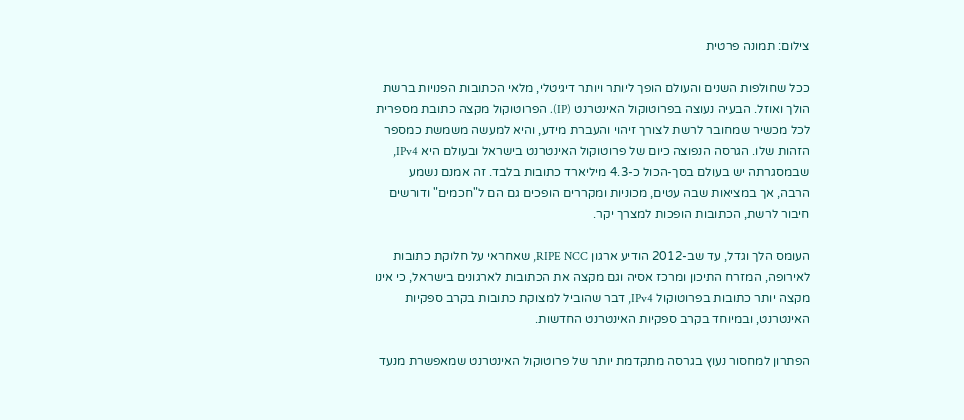צילום: תמונה פרטית

ככל שחולפות השנים והעולם הופך ליותר ויותר דיגיטלי, מלאי הכתובות הפנויות ברשת הולך ואוזל. הבעיה נעוצה בפרוטוקול האינטרנט (IP). הפרוטוקול מקצה כתובת מספרית לכל מכשיר שמחובר לרשת לצורך זיהוי והעברת מידע, והיא למעשה משמשת כמספר הזהות שלו. הגרסה הנפוצה כיום של פרוטוקול האינטרנט בישראל ובעולם היא IPv4, שבמסגרתה יש בעולם בסך-הכול כ-4.3 מיליארד כתובות בלבד. זה אמנם נשמע הרבה, אך במציאות שבה עטים, מכוניות ומקררים הופכים גם הם ל"חכמים" ודורשים חיבור לרשת, הכתובות הופכות למצרך יקר.

העומס הלך וגדל, עד שב-2012 הודיע ארגון RIPE NCC, שאחראי על חלוקת כתובות לאירופה, המזרח התיכון ומרכז אסיה וגם מקצה את הכתובות לארגונים בישראל, כי אינו מקצה יותר כתובות בפרוטוקול IPv4, דבר שהוביל למצוקת כתובות בקרב ספקיות האינטרנט, ובמיוחד בקרב ספקיות האינטרנט החדשות.

הפתרון למחסור נעוץ בגרסה מתקדמת יותר של פרוטוקול האינטרנט שמאפשרת מנעד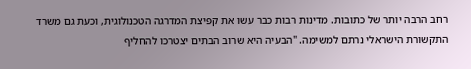רחב הרבה יותר של כתובות. מדינות רבות כבר עשו את קפיצת המדרגה הטכנולוגית, וכעת גם משרד התקשורת הישראלי נרתם למשימה. "הבעיה היא שרוב הבתים יצטרכו להחליף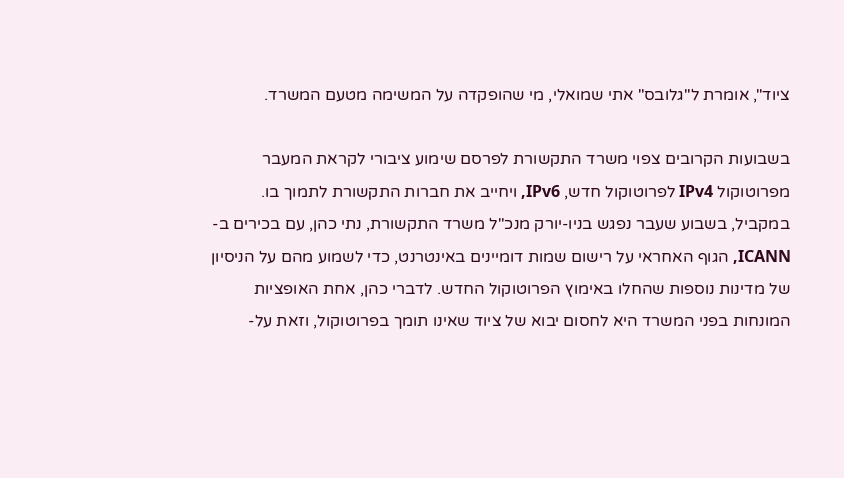ציוד", אומרת ל"גלובס" אתי שמואלי, מי שהופקדה על המשימה מטעם המשרד.

בשבועות הקרובים צפוי משרד התקשורת לפרסם שימוע ציבורי לקראת המעבר מפרוטוקול IPv4 לפרוטוקול חדש, IPv6, ויחייב את חברות התקשורת לתמוך בו. במקביל, בשבוע שעבר נפגש בניו-יורק מנכ"ל משרד התקשורת, נתי כהן, עם בכירים ב-ICANN, הגוף האחראי על רישום שמות דומיינים באינטרנט, כדי לשמוע מהם על הניסיון של מדינות נוספות שהחלו באימוץ הפרוטוקול החדש. לדברי כהן, אחת האופציות המונחות בפני המשרד היא לחסום יבוא של ציוד שאינו תומך בפרוטוקול, וזאת על-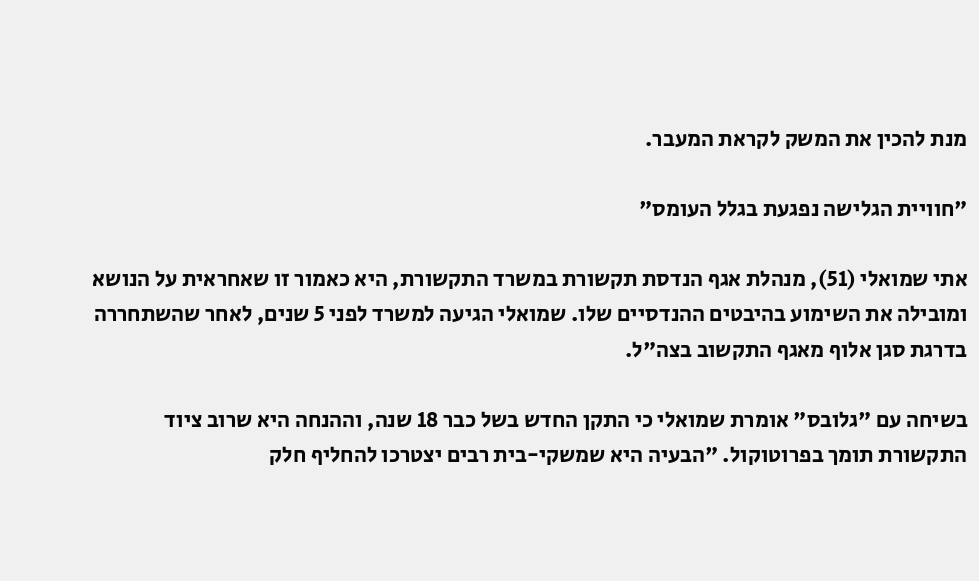מנת להכין את המשק לקראת המעבר.

"חוויית הגלישה נפגעת בגלל העומס"

אתי שמואלי (51), מנהלת אגף הנדסת תקשורת במשרד התקשורת, היא כאמור זו שאחראית על הנושא ומובילה את השימוע בהיבטים ההנדסיים שלו. שמואלי הגיעה למשרד לפני 5 שנים, לאחר שהשתחררה בדרגת סגן אלוף מאגף התקשוב בצה"ל.

בשיחה עם "גלובס" אומרת שמואלי כי התקן החדש בשל כבר 18 שנה, וההנחה היא שרוב ציוד התקשורת תומך בפרוטוקול. "הבעיה היא שמשקי-בית רבים יצטרכו להחליף חלק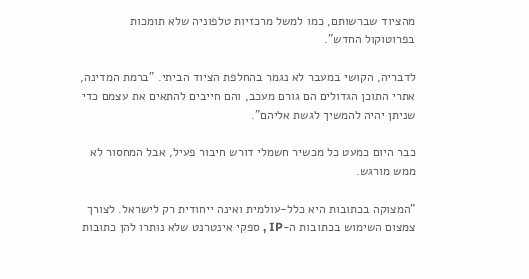מהציוד שברשותם, כמו למשל מרכזיות טלפוניה שלא תומכות בפרוטוקול החדש".

לדבריה, הקושי במעבר לא נגמר בהחלפת הציוד הביתי. "ברמת המדינה, אתרי התוכן הגדולים הם גורם מעכב, והם חייבים להתאים את עצמם כדי שניתן יהיה להמשיך לגשת אליהם".

כבר היום כמעט כל מכשיר חשמלי דורש חיבור פעיל, אבל המחסור לא ממש מורגש.

"המצוקה בכתובות היא כלל-עולמית ואינה ייחודית רק לישראל. לצורך צמצום השימוש בכתובות ה-IP , ספקי אינטרנט שלא נותרו להן כתובות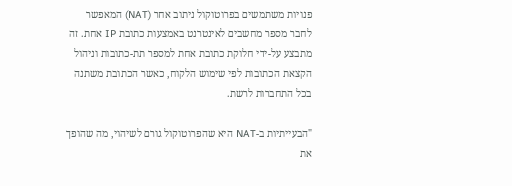פנויות משתמשים בפרוטוקול ניתוב אחר (NAT) המאפשר לחבר מספר מחשבים לאינטרנט באמצעות כתובת IP אחת. זה מתבצע על-ידי חלוקת כתובת אחת למספר תת-כתובות וניהול הקצאת הכתובות לפי שימוש הלקוח, כאשר הכתובת משתנה בכל התחברות לרשת.

"הבעייתיות ב-NAT היא שהפרוטוקול גורם לשיהוי, מה שהופך את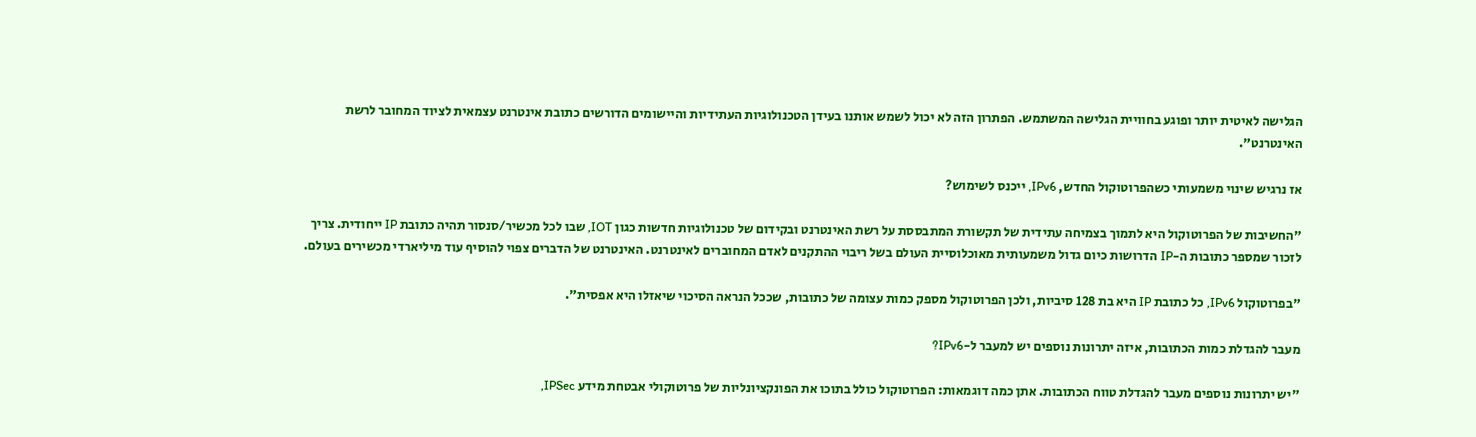הגלישה לאיטית יותר ופוגע בחוויית הגלישה המשתמש. הפתרון הזה לא יכול לשמש אותנו בעידן הטכנולוגיות העתידיות והיישומים הדורשים כתובת אינטרנט עצמאית לציוד המחובר לרשת האינטרנט".

אז נרגיש שינוי משמעותי כשהפרוטוקול החדש, IPv6, ייכנס לשימוש?

"החשיבות של הפרוטוקול היא לתמוך בצמיחה עתידית של תקשורת המתבססת על רשת האינטרנט ובקידום של טכנולוגיות חדשות כגון IOT, שבו לכל מכשיר/סנסור תהיה כתובת IP ייחודית. צריך לזכור שמספר כתובות ה-IP הדרושות כיום גדול משמעותית מאוכלוסיית העולם בשל ריבוי ההתקנים לאדם המחוברים לאינטרנט. האינטרנט של הדברים צפוי להוסיף עוד מיליארדי מכשירים בעולם.

"בפרוטוקול IPv6, כל כתובת IP היא בת 128 סיביות, ולכן הפרוטוקול מספק כמות עצומה של כתובות, שככל הנראה הסיכוי שיאזלו היא אפסית".

מעבר להגדלת כמות הכתובות, איזה יתרונות נוספים יש למעבר ל-IPv6?

"יש יתרונות נוספים מעבר להגדלת טווח הכתובות. אתן כמה דוגמאות: הפרוטוקול כולל בתוכו את הפונקציונליות של פרוטוקולי אבטחת מידע IPSec,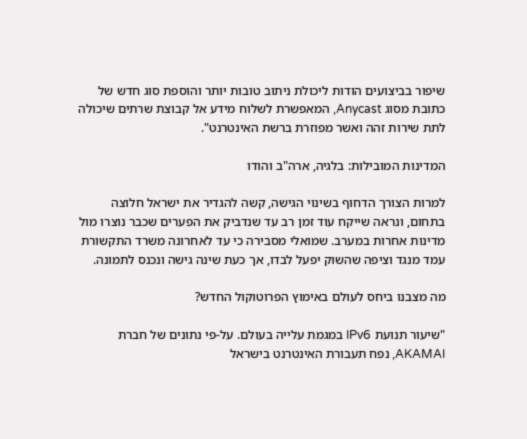שיפור בביצועים הודות ליכולת ניתוב טובות יותר והוספת סוג חדש של כתובת מסוג Anycast, המאפשרת לשלוח מידע אל קבוצת שרתים שיכולה לתת שירות זהה ואשר מפוזרת ברשת האינטרנט".

המדינות המובילות: בלגיה, ארה"ב והודו

למרות הצורך הדחוף בשינוי הגישה, קשה להגדיר את ישראל חלוצה בתחום, ונראה שייקח עוד זמן רב עד שנדביק את הפערים שכבר נוצרו מול מדינות אחרות במערב. שמואלי מסבירה כי עד לאחרונה משרד התקשורת עמד מנגד וציפה שהשוק יפעל לבדו, אך כעת שינה גישה ונכנס לתמונה.

מה מצבנו ביחס לעולם באימוץ הפרוטוקול החדש?

"שיעור תנועת IPv6 במגמת עלייה בעולם. על-פי נתונים של חברת AKAMAI, נפח תעבורת האינטרנט בישראל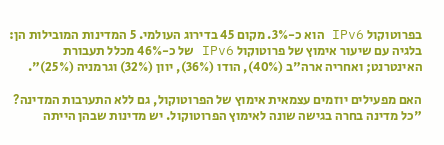בפרוטוקול IPv6 הוא כ-3%. מקום 45 בדירוג העולמי. 5 המדינות המובילות הן: בלגיה עם שיעור אימוץ של פרוטוקול IPv6 של כ-46% מכלל תעבורת האינטרנט; ואחריה ארה"ב (40%), הודו (36%), יוון (32%) וגרמניה (25%)".

האם מפעילים יוזמים עצמאית אימוץ של הפרוטוקול, גם ללא התערבות המדינה?
"כל מדינה בחרה בגישה שונה לאימוץ הפרוטוקול. יש מדינות שבהן הייתה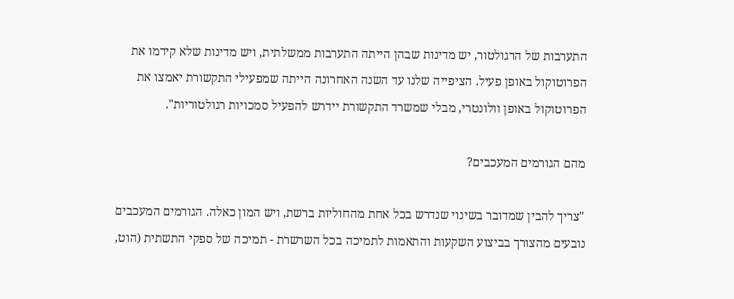התערבות של הרגולטור, יש מדינות שבהן הייתה התערבות ממשלתית, ויש מדינות שלא קידמו את הפרוטוקול באופן פעיל. הציפייה שלנו עד השנה האחרונה הייתה שמפעילי התקשורת יאמצו את הפרוטוקול באופן וולונטרי, מבלי שמשרד התקשורת יידרש להפעיל סמכויות רגולטוריות".

מהם הגורמים המעכבים?

"צריך להבין שמדובר בשינוי שנדרש בכל אחת מהחוליות ברשת, ויש המון כאלה. הגורמים המעכבים נובעים מהצורך בביצוע השקעות והתאמות לתמיכה בכל השרשרת - תמיכה של ספקי התשתית (הוט,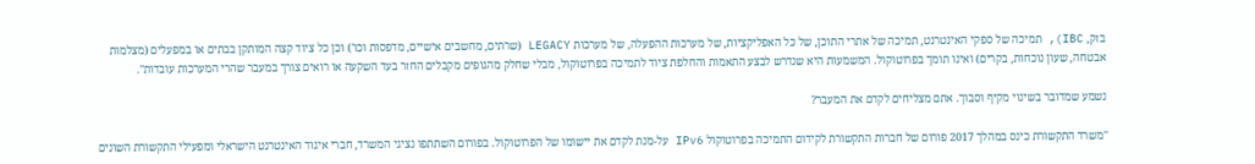בזק, IBC), תמיכה של ספקי האינטרנט, תמיכה של אתרי התוכן, של כל האפליקציות, של מערכות ההפעלה, של מערכות LEGACY (שרתים, מחשבים אישיים, מדפסות וכו') וכן כל ציוד קצה המותקן בבתים או במפעלים (מצלמות אבטחה, שעון נוכחות, בקרים) ואינו תומך בפרוטוקול. המשמעות היא שנדרש לבצע התאמות והחלפת ציוד לתמיכה בפרוטוקול, מבלי שחלק מהגופים מקבלים החזר בעד השקעה או רואים צורך במעבר שהרי המערכות עובדות".

נשמע שמדובר בשינוי מקיף וסבוך. אתם מצליחים לקדם את המעבר?

"משרד התקשורת כינס במהלך 2017 פורום של חברות התקשורת לקידום התמיכה בפרוטוקול IPv6 על-מנת לקדם את יישומו של הפרוטוקול. בפורום השתתפו נציגי המשרד, חברי איגוד האינטרנט הישראלי ומפעילי התקשורת השונים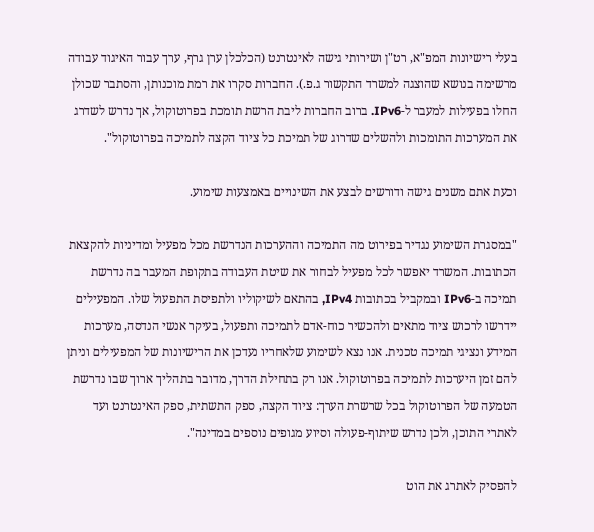בעלי רישיונות המפ"א, רט"ן ושירותי גישה לאינטרנט (הכלכלן ערן גרף, ערך עבור האיגוד עבודה מרשימה בנושא שהוצגה למשרד התקשור ג.פ.). החברות סקרו את רמת מוכנותן, והסתבר שכולן החלו בפעילות למעבר ל-IPv6. ברוב החברות ליבת הרשת תומכת בפרוטוקול, אך נדרש לשדרג את המערכות התומכות ולהשלים שדרוג של תמיכת כל ציוד הקצה לתמיכה בפרוטוקול".

וכעת אתם משנים גישה ודורשים לבצע את השינויים באמצעות שימוע.

"במסגרת השימוע נגדיר בפירוט מה התמיכה וההערכות הנדרשת מכל מפעיל ומדיניות להקצאת הכתובות. המשרד יאפשר לכל מפעיל לבחור את שיטת העבודה בתקופת המעבר בה נדרשת תמיכה ב-IPv6 ובמקביל בכתובות IPv4, בהתאם לשיקוליו ולתפיסת התפעול שלו. המפעילים יידרשו לרכוש ציוד מתאים ולהכשיר כוח-אדם לתמיכה ותפעול, בעיקר אנשי הנדסה, מערכות המידע ונציגי תמיכה טכנית. אנו נצא לשימוע שלאחריו נעדכן את הרישיונות של המפעילים וניתן להם זמן היערכות לתמיכה בפרוטוקול. אנו רק בתחילת הדרך, מדובר בתהליך ארוך שבו נדרשת הטמעה של הפרוטוקול בכל שרשרת הערך: ציוד הקצה, ספק התשתית, ספק האינטרנט ועד לאתרי התוכן, ולכן נדרש שיתוף-פעולה וסיוע מגופים נוספים במדינה".

להפסיק לאתרג את הוט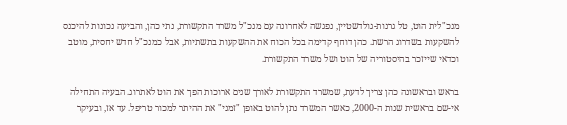מנכ"לית הוט, טל גרנות-גולדשטיין, נפגשה לאחרונה עם מנכ"ל משרד התקשורת, נתי כהן, והביעה נכונות להיכנס להשקעות בשדרוג הרשת. כהן דוחף קדימה בכל הכוח את ההשקעות בתשתיות, אבל כמנכ"ל חדש יחסית, מוטב וכדאי שייזכר בהיסטוריה של הוט ושל משרד התקשורת.

בראש ובראשונה כהן צריך לדעת, שמשרד התקשורת לאורך שנים ארוכות הפך את הוט לאתרוג. הבעיה התחילה אי-שם בראשית שנות ה-2000, כאשר המשרד נתן להוט באופן "זמני" את ההיתר למכור טריפל. עד אז, ובעיקר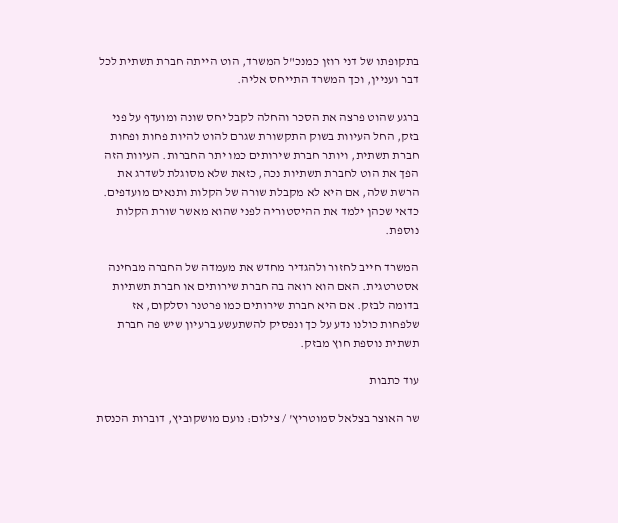בתקופתו של דני רוזן כמנכ"ל המשרד, הוט הייתה חברת תשתית לכל דבר ועניין, וכך המשרד התייחס אליה.

ברגע שהוט פרצה את הסכר והחלה לקבל יחס שונה ומועדף על פני בזק, החל העיוות בשוק התקשורת שגרם להוט להיות פחות ופחות חברת תשתית, ויותר חברת שירותים כמו יתר החברות. העיוות הזה הפך את הוט לחברת תשתיות נכה, כזאת שלא מסוגלת לשדרג את הרשת שלה, אם היא לא מקבלת שורה של הקלות ותנאים מועדפים. כדאי שכהן ילמד את ההיסטוריה לפני שהוא מאשר שורת הקלות נוספת.

המשרד חייב לחזור ולהגדיר מחדש את מעמדה של החברה מבחינה אסטרטגית. האם הוא רואה בה חברת שירותים או חברת תשתיות בדומה לבזק. אם היא חברת שירותים כמו פרטנר וסלקום, אז שלפחות כולנו נדע על כך ונפסיק להשתעשע ברעיון שיש פה חברת תשתית נוספת חוץ מבזק.

עוד כתבות

שר האוצר בצלאל סמוטריץ' / צילום: נועם מושקוביץ, דוברות הכנסת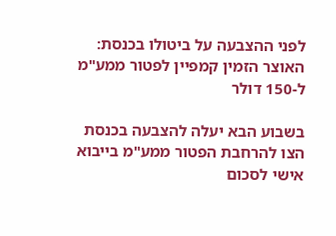לפני ההצבעה על ביטולו בכנסת: האוצר הזמין קמפיין לפטור ממע"מ ל-150 דולר

בשבוע הבא יעלה להצבעה בכנסת הצו להרחבת הפטור ממע"מ בייבוא אישי לסכום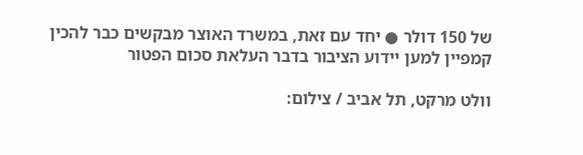של 150 דולר ● יחד עם זאת, במשרד האוצר מבקשים כבר להכין קמפיין למען יידוע הציבור בדבר העלאת סכום הפטור

וולט מרקט, תל אביב / צילום: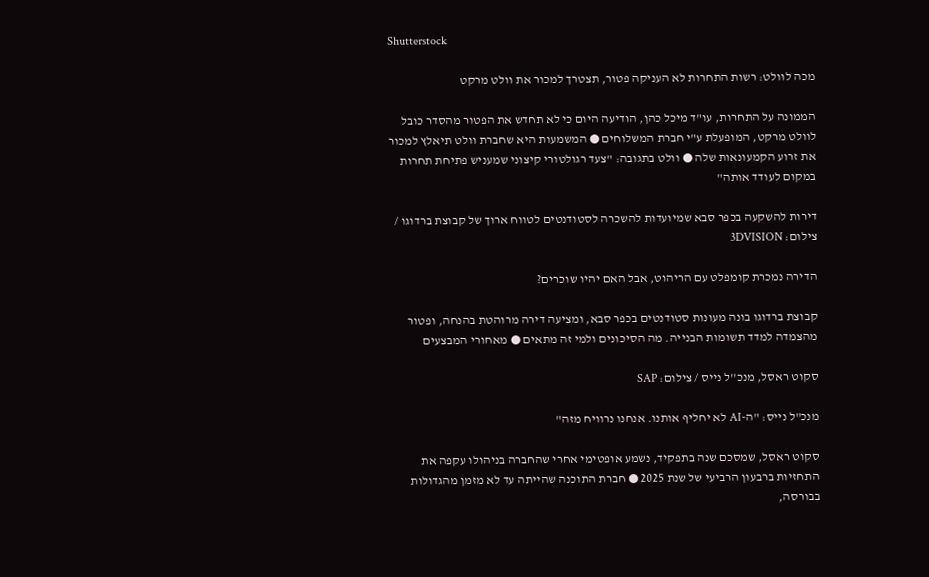Shutterstock

מכה לוולט: רשות התחרות לא העניקה פטור, תצטרך למכור את וולט מרקט

הממונה על התחרות, עו"ד מיכל כהן, הודיעה היום כי לא תחדש את הפטור מהסדר כובל לוולט מרקט, המופעלת ע"י חברת המשלוחים ● המשמעות היא שחברת וולט תיאלץ למכור את זרוע הקמעונאות שלה ● וולט בתגובה: "צעד רגולטורי קיצוני שמעניש פתיחת תחרות במקום לעודד אותה"

דירות להשקעה בכפר סבא שמיועדות להשכרה לסטודנטים לטווח ארוך של קבוצת ברדוגו / צילום: 3DVISION

הדירה נמכרת קומפלט עם הריהוט, אבל האם יהיו שוכרים?

קבוצת ברדוגו בונה מעונות סטודנטים בכפר סבא, ומציעה דירה מרוהטת בהנחה, ופטור מהצמדה למדד תשומות הבנייה. מה הסיכונים ולמי זה מתאים ● מאחורי המבצעים

סקוט ראסל, מנכ''ל נייס / צילום: SAP

מנכ"ל נייס: "ה-AI לא יחליף אותנו. אנחנו נרוויח מזה"

סקוט ראסל, שמסכם שנה בתפקיד, נשמע אופטימי אחרי שהחברה בניהולו עקפה את התחזיות ברבעון הרביעי של שנת 2025 ● חברת התוכנה שהייתה עד לא מזמן מהגדולות בבורסה,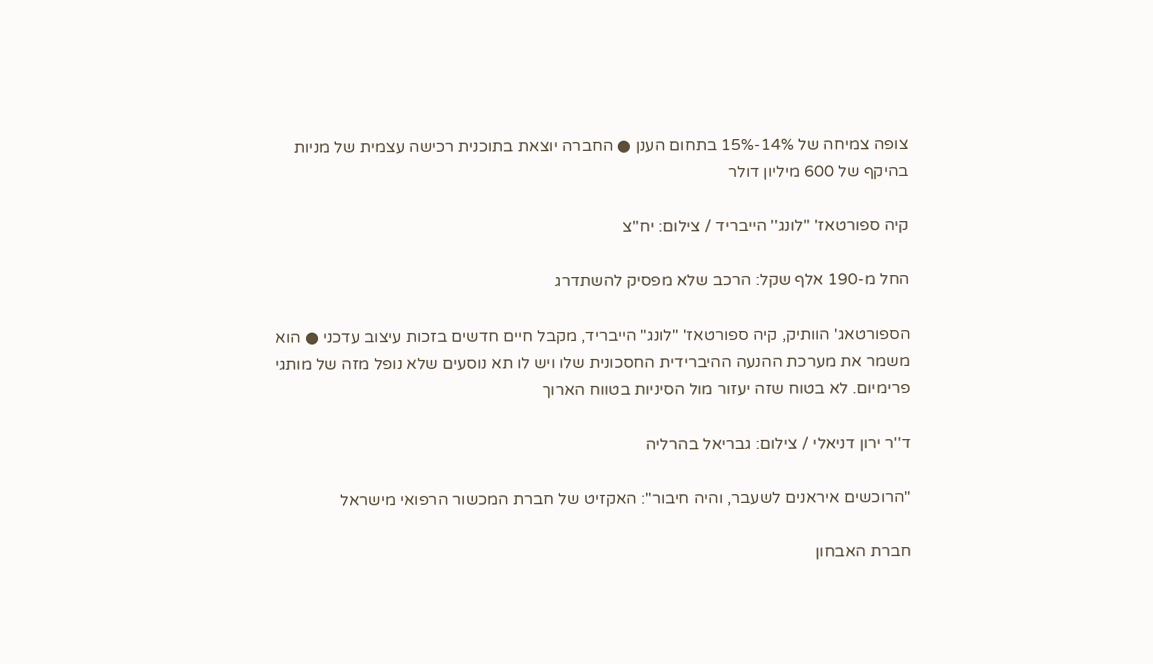צופה צמיחה של 14%-15% בתחום הענן ● החברה יוצאת בתוכנית רכישה עצמית של מניות בהיקף של 600 מיליון דולר

קיה ספורטאז' ''לונג'' הייבריד / צילום: יח''צ

החל מ-190 אלף שקל: הרכב שלא מפסיק להשתדרג

הספורטאג' הוותיק, קיה ספורטאז' "לונג" הייבריד, מקבל חיים חדשים בזכות עיצוב עדכני ● הוא משמר את מערכת ההנעה ההיברידית החסכונית שלו ויש לו תא נוסעים שלא נופל מזה של מותגי פרימיום. לא בטוח שזה יעזור מול הסיניות בטווח הארוך

ד''ר ירון דניאלי / צילום: גבריאל בהרליה

"הרוכשים איראנים לשעבר, והיה חיבור": האקזיט של חברת המכשור הרפואי מישראל

חברת האבחון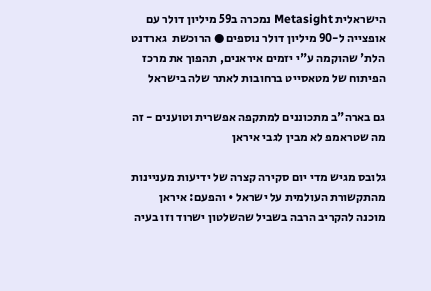הישראלית Metasight נמכרה ב59 מיליון דולר עם אופצייה ל-90 מיליון דולר נוספים ● הרוכשת  גארדנט הלת' שהוקמה ע"י יזמים איראנים, תהפוך את מרכז הפיתוח של מטאסייט ברחובות לאתר שלה בישראל

גם בארה"ב מתכוננים למתקפה אפשרית וטוענים - זה מה שטראמפ לא מבין לגבי איראן

גלובס מגיש מדי יום סקירה קצרה של ידיעות מעניינות מהתקשורת העולמית על ישראל • והפעם: איראן מוכנה להקריב הרבה בשביל שהשלטון ישרוד וזו בעיה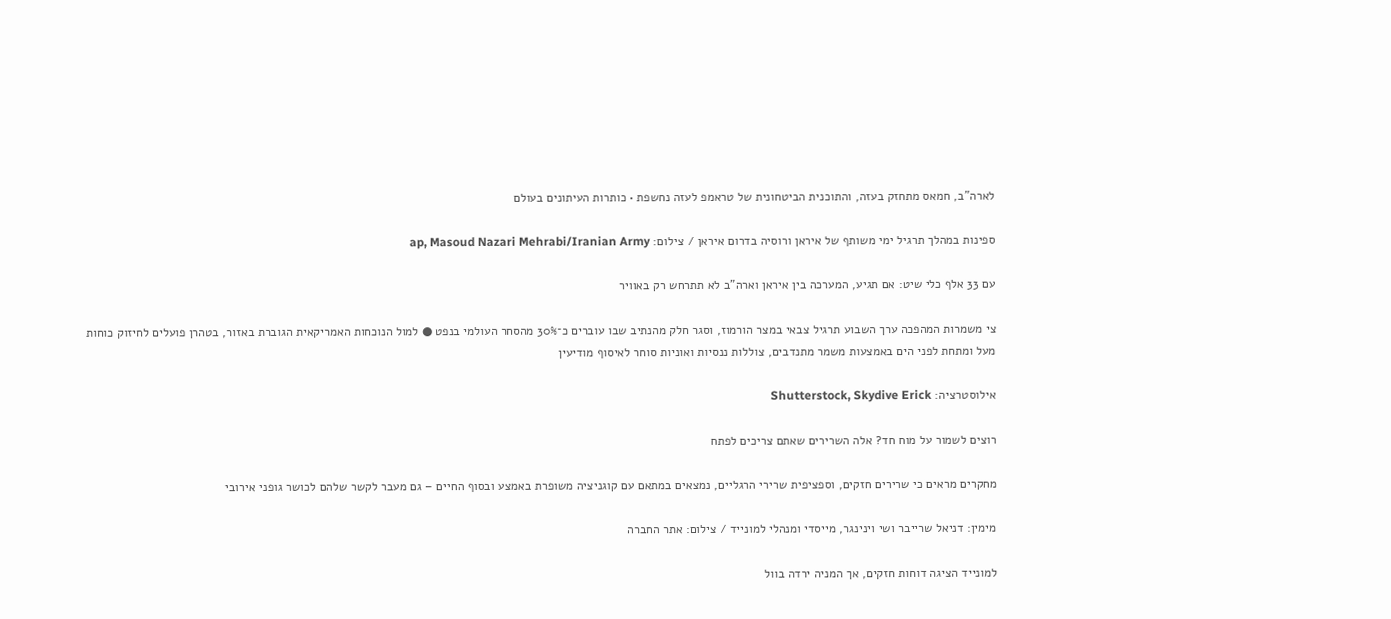לארה"ב, חמאס מתחזק בעזה, והתוכנית הביטחונית של טראמפ לעזה נחשפת • כותרות העיתונים בעולם

ספינות במהלך תרגיל ימי משותף של איראן ורוסיה בדרום איראן / צילום: ap, Masoud Nazari Mehrabi/Iranian Army

עם 33 אלף כלי שיט: אם תגיע, המערכה בין איראן וארה"ב לא תתרחש רק באוויר

צי משמרות המהפכה ערך השבוע תרגיל צבאי במצר הורמוז, וסגר חלק מהנתיב שבו עוברים כ־30% מהסחר העולמי בנפט ● למול הנוכחות האמריקאית הגוברת באזור, בטהרן פועלים לחיזוק כוחות מעל ומתחת לפני הים באמצעות משמר מתנדבים, צוללות ננסיות ואוניות סוחר לאיסוף מודיעין

אילוסטרציה: Shutterstock, Skydive Erick

רוצים לשמור על מוח חד? אלה השרירים שאתם צריכים לפתח

מחקרים מראים כי שרירים חזקים, וספציפית שרירי הרגליים, נמצאים במתאם עם קוגניציה משופרת באמצע ובסוף החיים – גם מעבר לקשר שלהם לכושר גופני אירובי

מימין: דניאל שרייבר ושי וינינגר, מייסדי ומנהלי למונייד / צילום: אתר החברה

למונייד הציגה דוחות חזקים, אך המניה ירדה בוול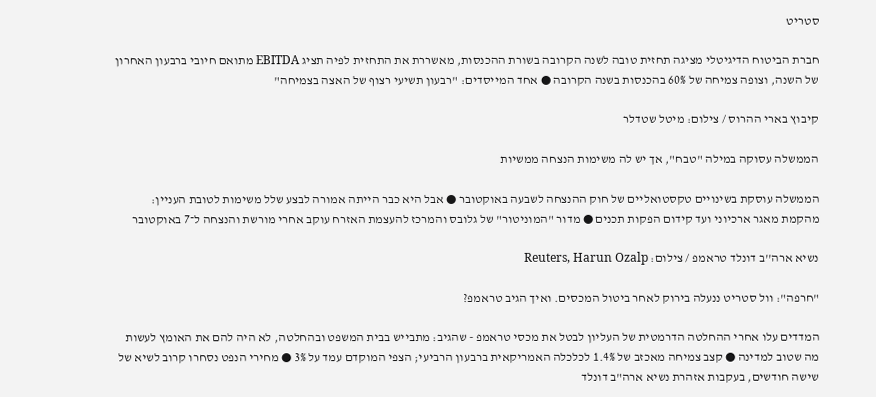סטריט

חברת הביטוח הדיגיטלי מציגה תחזית טובה לשנה הקרובה בשורת ההכנסות, מאשררת את התחזית לפיה תציג EBITDA מתואם חיובי ברבעון האחרון של השנה, וצופה צמיחה של 60% בהכנסות בשנה הקרובה ● אחד המייסדים: "רבעון תשיעי רצוף של האצה בצמיחה"

קיבוץ בארי ההרוס / צילום: מיטל שטדלר

הממשלה עסוקה במילה "טבח", אך יש לה משימות הנצחה ממשיות

הממשלה עוסקת בשינויים טקסטואליים של חוק ההנצחה לשבעה באוקטובר ● אבל היא כבר הייתה אמורה לבצע שלל משימות לטובת העניין: מהקמת מאגר ארכיוני ועד קידום הפקות תכנים ● מדור "המוניטור" של גלובס והמרכז להעצמת האזרח עוקב אחרי מורשת והנצחה ל־7 באוקטובר

נשיא ארה''ב דונלד טראמפ / צילום: Reuters, Harun Ozalp

"חרפה": וול סטריט ננעלה בירוק לאחר ביטול המכסים. ואיך הגיב טראמפ?

המדדים עלו אחרי ההחלטה הדרמטית של העליון לבטל את מכסי טראמפ - שהגיב: מתבייש בבית המשפט ובהחלטה, לא היה להם את האומץ לעשות מה שטוב למדינה ● קצב צמיחה מאכזב של 1.4% לכלכלה האמריקאית ברבעון הרביעי; הצפי המוקדם עמד על 3% ● מחירי הנפט נסחרו קרוב לשיא של שישה חודשים, בעקבות אזהרת נשיא ארה"ב דונלד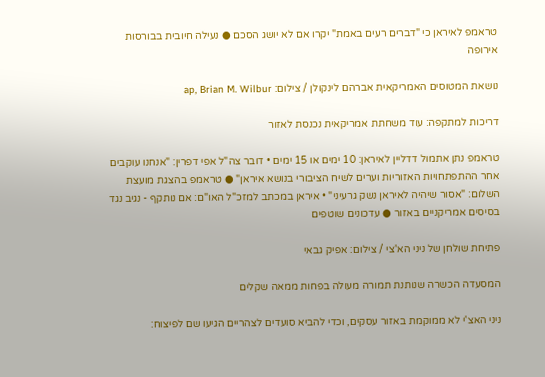טראמפ לאיראן כי "דברים רעים באמת" יקרו אם לא יושג הסכם ● נעילה חיובית בבורסות אירופה

נושאת המטוסים האמריקאית אברהם לינקולן / צילום: ap, Brian M. Wilbur

דריכות למתקפה: עוד משחתת אמריקאית נכנסת לאזור

טראמפ נתן אתמול דדליין לאיראן: 10 ימים או 15 ימים • דובר צה"ל אפי דפרין: "אנחנו עוקבים אחר ההתפתחויות האזוריות וערים לשיח הציבורי בנושא איראן" ● טראמפ בהצגת מועצת השלום: "אסור שיהיה לאיראן נשק גרעיני" • איראן במכתב למזכ"ל האו"ם: אם נותקף - נגיב נגד בסיסים אמריקניים באזור ● עדכונים שוטפים

פתיחת שולחן של ניני הא'צי / צילום: אפיק גבאי

המסעדה הכשרה שנותנת תמורה מעולה בפחות ממאה שקלים

ניני האצ'י לא ממוקמת באזור עסקים, וכדי להביא סועדים לצהריים הגיעו שם לפיצוח: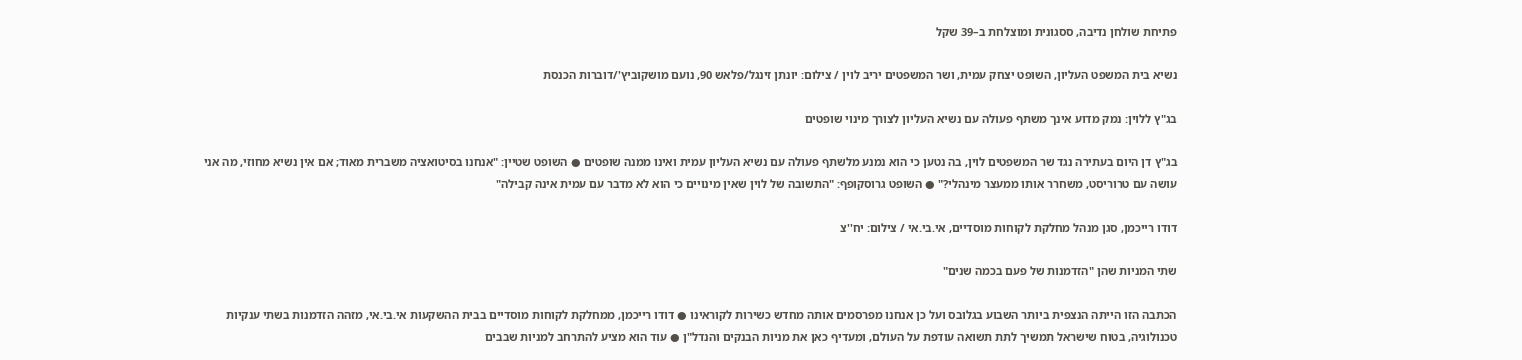פתיחת שולחן נדיבה, ססגונית ומוצלחת ב–39 שקל

נשיא בית המשפט העליון, השופט יצחק עמית, ושר המשפטים יריב לוין / צילום: יונתן זינגל/פלאש 90, נועם מושקוביץ'/דוברות הכנסת

בג"ץ ללוין: נמק מדוע אינך משתף פעולה עם נשיא העליון לצורך מינוי שופטים

בג"ץ דן היום בעתירה נגד שר המשפטים לוין, בה נטען כי הוא נמנע מלשתף פעולה עם נשיא העליון עמית ואינו ממנה שופטים ● השופט שטיין: "אנחנו בסיטואציה משברית מאוד; אם אין נשיא מחוזי, מה אני עושה עם טרוריסט, משחרר אותו ממעצר מינהלי?" ● השופט גרוסקופף: "התשובה של לוין שאין מינויים כי הוא לא מדבר עם עמית אינה קבילה"

דודו רייכמן, סגן מנהל מחלקת לקוחות מוסדיים, אי.בי.אי / צילום: יח''צ

שתי המניות שהן "הזדמנות של פעם בכמה שנים"

הכתבה הזו הייתה הנצפית ביותר השבוע בגלובס ועל כן אנחנו מפרסמים אותה מחדש כשירות לקוראינו ● דודו רייכמן, ממחלקת לקוחות מוסדיים בבית ההשקעות אי.בי.אי, מזהה הזדמנות בשתי ענקיות טכנולוגיה, בטוח שישראל תמשיך לתת תשואה עודפת על העולם, ומעדיף כאן את מניות הבנקים והנדל"ן ● עוד הוא מציע להתרחב למניות שבבים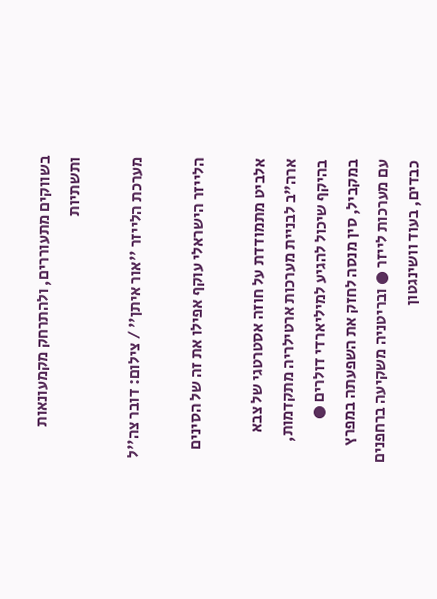בשווקים מתעוררים, ולהתרחק מקמעונאות ותשתיות

מערכת הלייזר ''אור איתן'' / צילום: דובר צה''ל

הלייזר הישראלי עוקף אפילו את זה של הסינים

אלביט מתמודדת על חוזה אסטרטגי של צבא ארה"ב לבניית מערכות ארטילריה מתקדמות, בהיקף שיכול להגיע למיליארדי דולרים ● במקביל, סין מנסה לחזק את השפעתה במפרץ עם מערכות לייזר ● ובריטניה משקיעה ברחפנים כבדים, בעוד וושינגטון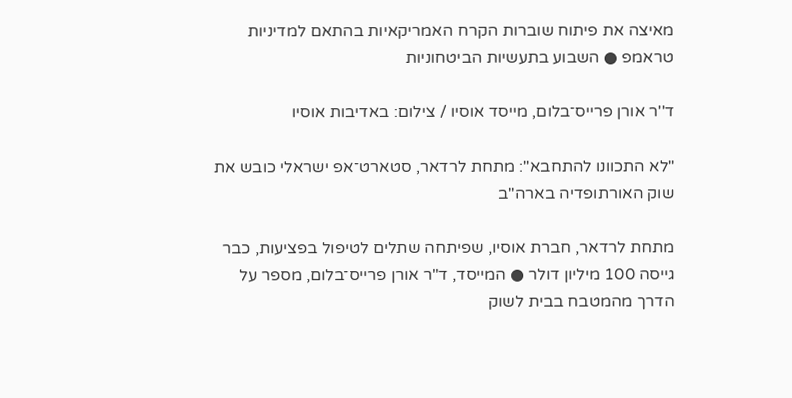מאיצה את פיתוח שוברות הקרח האמריקאיות בהתאם למדיניות טראמפ ● השבוע בתעשיות הביטחוניות

ד''ר אורן פרייס־בלום, מייסד אוסיו / צילום: באדיבות אוסיו

"לא התכוונו להתחבא": מתחת לרדאר, סטארט־אפ ישראלי כובש את שוק האורתופדיה בארה"ב

מתחת לרדאר, חברת אוסיו, שפיתחה שתלים לטיפול בפציעות, כבר גייסה 100 מיליון דולר ● המייסד, ד"ר אורן פרייס־בלום, מספר על הדרך מהמטבח בבית לשוק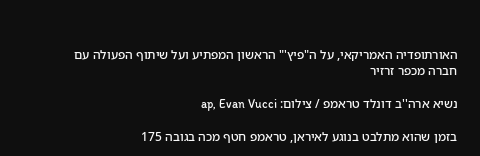האורתופדיה האמריקאי, על ה"פיץ'" הראשון המפתיע ועל שיתוף הפעולה עם חברה מכפר זרזיר

נשיא ארה''ב דונלד טראמפ / צילום: ap, Evan Vucci

בזמן שהוא מתלבט בנוגע לאיראן, טראמפ חטף מכה בגובה 175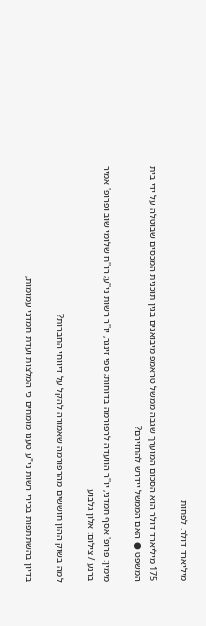מיליארד דולר. לפחות

175 מיליארד דולר הוא הסכום המוערך שגבה ממשל טראמפ מיבואנים בגין תוכנית המכסים שבוטלה על ידי בית המשפט ● האם הממשל יידרש להחזירם?

מימין: פרופ' אסף חמדני, יו''ר הוועדה לרפורמה בדוחות; ספי זינגר, יו''ר רשות ני''ע; רו''ח שלומי שוב ופרופ' אמיר ברנע / צילום: אלון גלבוע

למה בשוק ההון חוששים מהרפורמה שאמורה להקל על דיווחי החברות?

בדיון בהשתתפות בכירי רשות ני"ע טענו מומחים כי המלצות ועדת חמדני עמומות,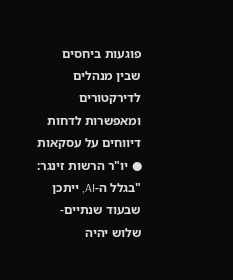פוגעות ביחסים שבין מנהלים לדירקטורים ומאפשרות לדחות דיווחים על עסקאות ● יו"ר הרשות זינגר: "בגלל ה-AI, ייתכן שבעוד שנתיים-שלוש יהיה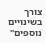צורך בשינויים נוספים"